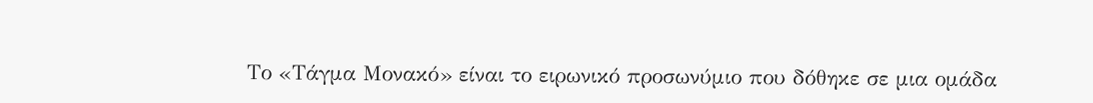Το «Τάγμα Μονακό» είναι το ειρωνικό προσωνύμιο που δόθηκε σε μια ομάδα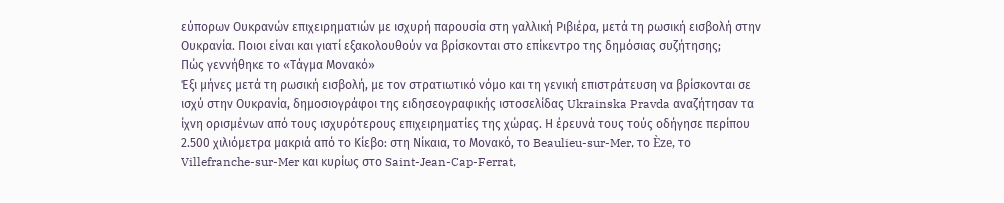εύπορων Ουκρανών επιχειρηματιών με ισχυρή παρουσία στη γαλλική Ριβιέρα, μετά τη ρωσική εισβολή στην Ουκρανία. Ποιοι είναι και γιατί εξακολουθούν να βρίσκονται στο επίκεντρο της δημόσιας συζήτησης;
Πώς γεννήθηκε το «Τάγμα Μονακό»
Έξι μήνες μετά τη ρωσική εισβολή, με τον στρατιωτικό νόμο και τη γενική επιστράτευση να βρίσκονται σε ισχύ στην Ουκρανία, δημοσιογράφοι της ειδησεογραφικής ιστοσελίδας Ukrainska Pravda αναζήτησαν τα ίχνη ορισμένων από τους ισχυρότερους επιχειρηματίες της χώρας. Η έρευνά τους τούς οδήγησε περίπου 2.500 χιλιόμετρα μακριά από το Κίεβο: στη Νίκαια, το Μονακό, το Beaulieu-sur-Mer, το Èze, το Villefranche-sur-Mer και κυρίως στο Saint-Jean-Cap-Ferrat,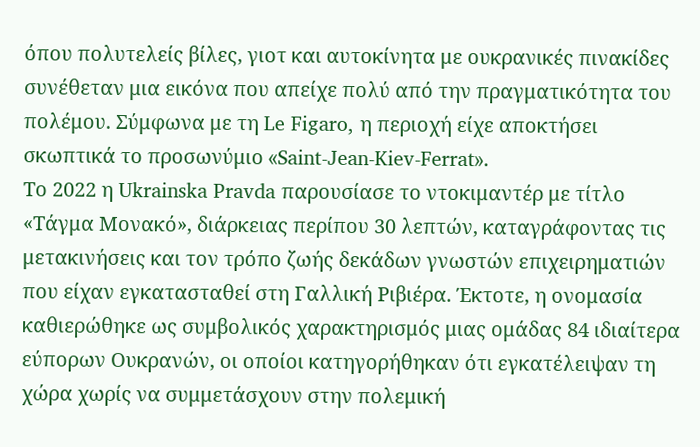όπου πολυτελείς βίλες, γιοτ και αυτοκίνητα με ουκρανικές πινακίδες συνέθεταν μια εικόνα που απείχε πολύ από την πραγματικότητα του πολέμου. Σύμφωνα με τη Le Figaro, η περιοχή είχε αποκτήσει σκωπτικά το προσωνύμιο «Saint-Jean-Kiev-Ferrat».
Το 2022 η Ukrainska Pravda παρουσίασε το ντοκιμαντέρ με τίτλο «Τάγμα Μονακό», διάρκειας περίπου 30 λεπτών, καταγράφοντας τις μετακινήσεις και τον τρόπο ζωής δεκάδων γνωστών επιχειρηματιών που είχαν εγκατασταθεί στη Γαλλική Ριβιέρα. Έκτοτε, η ονομασία καθιερώθηκε ως συμβολικός χαρακτηρισμός μιας ομάδας 84 ιδιαίτερα εύπορων Ουκρανών, οι οποίοι κατηγορήθηκαν ότι εγκατέλειψαν τη χώρα χωρίς να συμμετάσχουν στην πολεμική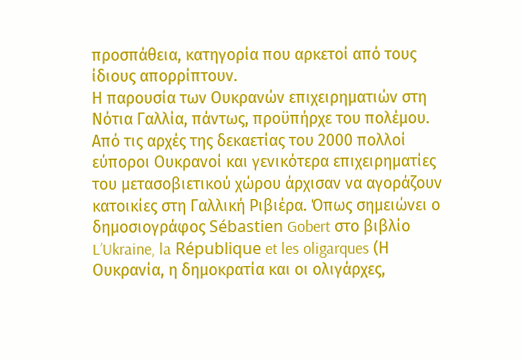προσπάθεια, κατηγορία που αρκετοί από τους ίδιους απορρίπτουν.
Η παρουσία των Ουκρανών επιχειρηματιών στη Νότια Γαλλία, πάντως, προϋπήρχε του πολέμου. Από τις αρχές της δεκαετίας του 2000 πολλοί εύποροι Ουκρανοί και γενικότερα επιχειρηματίες του μετασοβιετικού χώρου άρχισαν να αγοράζουν κατοικίες στη Γαλλική Ριβιέρα. Όπως σημειώνει ο δημοσιογράφος Sébastien Gobert στο βιβλίο L’Ukraine, la République et les oligarques (Η Ουκρανία, η δημοκρατία και οι ολιγάρχες,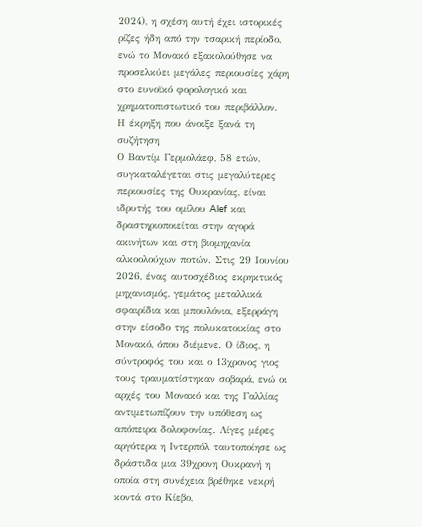2024), η σχέση αυτή έχει ιστορικές ρίζες ήδη από την τσαρική περίοδο, ενώ το Μονακό εξακολούθησε να προσελκύει μεγάλες περιουσίες χάρη στο ευνοϊκό φορολογικό και χρηματοπιστωτικό του περιβάλλον.
Η έκρηξη που άνοιξε ξανά τη συζήτηση
Ο Βαντίμ Γερμολάεφ, 58 ετών, συγκαταλέγεται στις μεγαλύτερες περιουσίες της Ουκρανίας, είναι ιδρυτής του ομίλου Alef και δραστηριοποιείται στην αγορά ακινήτων και στη βιομηχανία αλκοολούχων ποτών. Στις 29 Ιουνίου 2026, ένας αυτοσχέδιος εκρηκτικός μηχανισμός, γεμάτος μεταλλικά σφαιρίδια και μπουλόνια, εξερράγη στην είσοδο της πολυκατοικίας στο Μονακό, όπου διέμενε. Ο ίδιος, η σύντροφός του και ο 13χρονος γιος τους τραυματίστηκαν σοβαρά, ενώ οι αρχές του Μονακό και της Γαλλίας αντιμετωπίζουν την υπόθεση ως απόπειρα δολοφονίας. Λίγες μέρες αργότερα η Ιντερπόλ ταυτοποίησε ως δράστιδα μια 39χρονη Ουκρανή η οποία στη συνέχεια βρέθηκε νεκρή κοντά στο Κίεβο,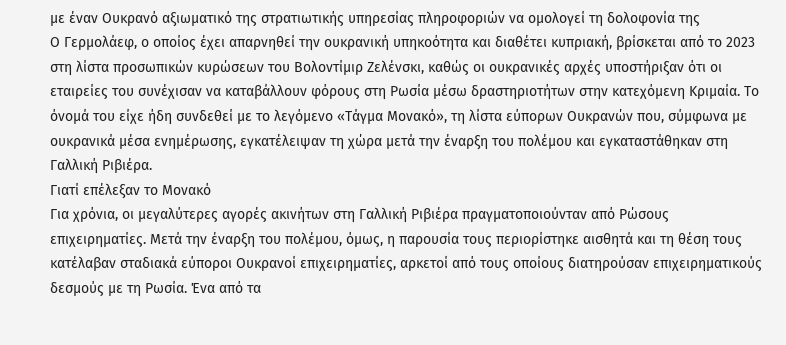με έναν Ουκρανό αξιωματικό της στρατιωτικής υπηρεσίας πληροφοριών να ομολογεί τη δολοφονία της
Ο Γερμολάεφ, ο οποίος έχει απαρνηθεί την ουκρανική υπηκοότητα και διαθέτει κυπριακή, βρίσκεται από το 2023 στη λίστα προσωπικών κυρώσεων του Βολοντίμιρ Ζελένσκι, καθώς οι ουκρανικές αρχές υποστήριξαν ότι οι εταιρείες του συνέχισαν να καταβάλλουν φόρους στη Ρωσία μέσω δραστηριοτήτων στην κατεχόμενη Κριμαία. Το όνομά του είχε ήδη συνδεθεί με το λεγόμενο «Τάγμα Μονακό», τη λίστα εύπορων Ουκρανών που, σύμφωνα με ουκρανικά μέσα ενημέρωσης, εγκατέλειψαν τη χώρα μετά την έναρξη του πολέμου και εγκαταστάθηκαν στη Γαλλική Ριβιέρα.
Γιατί επέλεξαν το Μονακό
Για χρόνια, οι μεγαλύτερες αγορές ακινήτων στη Γαλλική Ριβιέρα πραγματοποιούνταν από Ρώσους επιχειρηματίες. Μετά την έναρξη του πολέμου, όμως, η παρουσία τους περιορίστηκε αισθητά και τη θέση τους κατέλαβαν σταδιακά εύποροι Ουκρανοί επιχειρηματίες, αρκετοί από τους οποίους διατηρούσαν επιχειρηματικούς δεσμούς με τη Ρωσία. Ένα από τα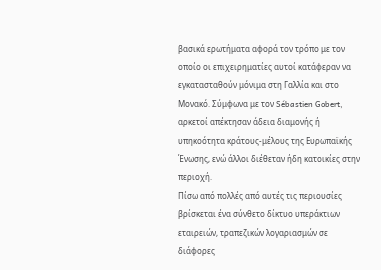βασικά ερωτήματα αφορά τον τρόπο με τον οποίο οι επιχειρηματίες αυτοί κατάφεραν να εγκατασταθούν μόνιμα στη Γαλλία και στο Μονακό. Σύμφωνα με τον Sébastien Gobert, αρκετοί απέκτησαν άδεια διαμονής ή υπηκοότητα κράτους-μέλους της Ευρωπαϊκής Ένωσης, ενώ άλλοι διέθεταν ήδη κατοικίες στην περιοχή.
Πίσω από πολλές από αυτές τις περιουσίες βρίσκεται ένα σύνθετο δίκτυο υπεράκτιων εταιρειών, τραπεζικών λογαριασμών σε διάφορες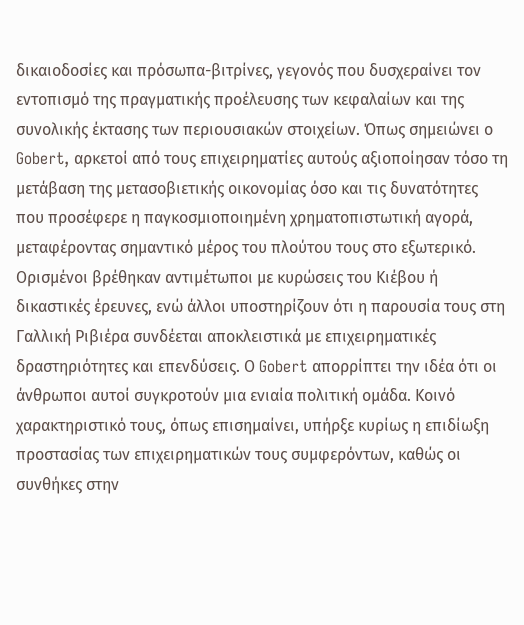δικαιοδοσίες και πρόσωπα-βιτρίνες, γεγονός που δυσχεραίνει τον εντοπισμό της πραγματικής προέλευσης των κεφαλαίων και της συνολικής έκτασης των περιουσιακών στοιχείων. Όπως σημειώνει ο Gobert, αρκετοί από τους επιχειρηματίες αυτούς αξιοποίησαν τόσο τη μετάβαση της μετασοβιετικής οικονομίας όσο και τις δυνατότητες που προσέφερε η παγκοσμιοποιημένη χρηματοπιστωτική αγορά, μεταφέροντας σημαντικό μέρος του πλούτου τους στο εξωτερικό.
Ορισμένοι βρέθηκαν αντιμέτωποι με κυρώσεις του Κιέβου ή δικαστικές έρευνες, ενώ άλλοι υποστηρίζουν ότι η παρουσία τους στη Γαλλική Ριβιέρα συνδέεται αποκλειστικά με επιχειρηματικές δραστηριότητες και επενδύσεις. Ο Gobert απορρίπτει την ιδέα ότι οι άνθρωποι αυτοί συγκροτούν μια ενιαία πολιτική ομάδα. Κοινό χαρακτηριστικό τους, όπως επισημαίνει, υπήρξε κυρίως η επιδίωξη προστασίας των επιχειρηματικών τους συμφερόντων, καθώς οι συνθήκες στην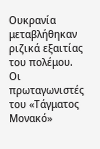Ουκρανία μεταβλήθηκαν ριζικά εξαιτίας του πολέμου.
Οι πρωταγωνιστές του «Τάγματος Μονακό»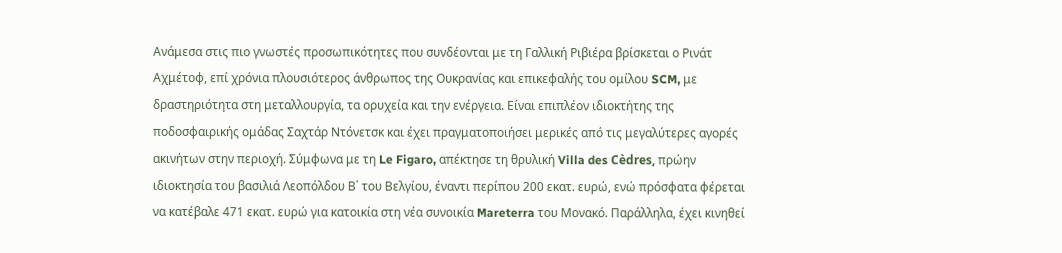Ανάμεσα στις πιο γνωστές προσωπικότητες που συνδέονται με τη Γαλλική Ριβιέρα βρίσκεται ο Ρινάτ Αχμέτοφ, επί χρόνια πλουσιότερος άνθρωπος της Ουκρανίας και επικεφαλής του ομίλου SCM, με δραστηριότητα στη μεταλλουργία, τα ορυχεία και την ενέργεια. Είναι επιπλέον ιδιοκτήτης της ποδοσφαιρικής ομάδας Σαχτάρ Ντόνετσκ και έχει πραγματοποιήσει μερικές από τις μεγαλύτερες αγορές ακινήτων στην περιοχή. Σύμφωνα με τη Le Figaro, απέκτησε τη θρυλική Villa des Cèdres, πρώην ιδιοκτησία του βασιλιά Λεοπόλδου Β΄ του Βελγίου, έναντι περίπου 200 εκατ. ευρώ, ενώ πρόσφατα φέρεται να κατέβαλε 471 εκατ. ευρώ για κατοικία στη νέα συνοικία Mareterra του Μονακό. Παράλληλα, έχει κινηθεί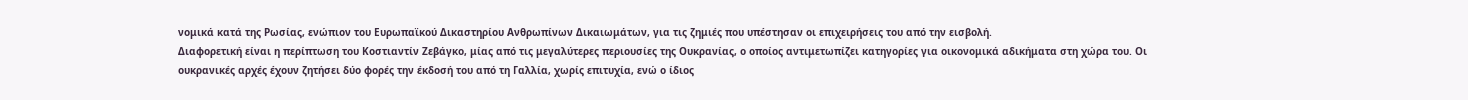νομικά κατά της Ρωσίας, ενώπιον του Ευρωπαϊκού Δικαστηρίου Ανθρωπίνων Δικαιωμάτων, για τις ζημιές που υπέστησαν οι επιχειρήσεις του από την εισβολή.
Διαφορετική είναι η περίπτωση του Κοστιαντίν Ζεβάγκο, μίας από τις μεγαλύτερες περιουσίες της Ουκρανίας, ο οποίος αντιμετωπίζει κατηγορίες για οικονομικά αδικήματα στη χώρα του. Οι ουκρανικές αρχές έχουν ζητήσει δύο φορές την έκδοσή του από τη Γαλλία, χωρίς επιτυχία, ενώ ο ίδιος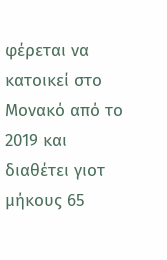φέρεται να κατοικεί στο Μονακό από το 2019 και διαθέτει γιοτ μήκους 65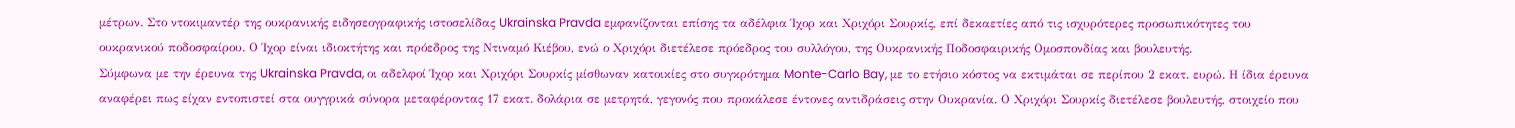μέτρων. Στο ντοκιμαντέρ της ουκρανικής ειδησεογραφικής ιστοσελίδας Ukrainska Pravda εμφανίζονται επίσης τα αδέλφια Ίχορ και Χριχόρι Σουρκίς, επί δεκαετίες από τις ισχυρότερες προσωπικότητες του ουκρανικού ποδοσφαίρου. Ο Ίχορ είναι ιδιοκτήτης και πρόεδρος της Ντιναμό Κιέβου, ενώ ο Χριχόρι διετέλεσε πρόεδρος του συλλόγου, της Ουκρανικής Ποδοσφαιρικής Ομοσπονδίας και βουλευτής.
Σύμφωνα με την έρευνα της Ukrainska Pravda, οι αδελφοί Ίχορ και Χριχόρι Σουρκίς μίσθωναν κατοικίες στο συγκρότημα Monte-Carlo Bay, με το ετήσιο κόστος να εκτιμάται σε περίπου 2 εκατ. ευρώ. Η ίδια έρευνα αναφέρει πως είχαν εντοπιστεί στα ουγγρικά σύνορα μεταφέροντας 17 εκατ. δολάρια σε μετρητά, γεγονός που προκάλεσε έντονες αντιδράσεις στην Ουκρανία. Ο Χριχόρι Σουρκίς διετέλεσε βουλευτής, στοιχείο που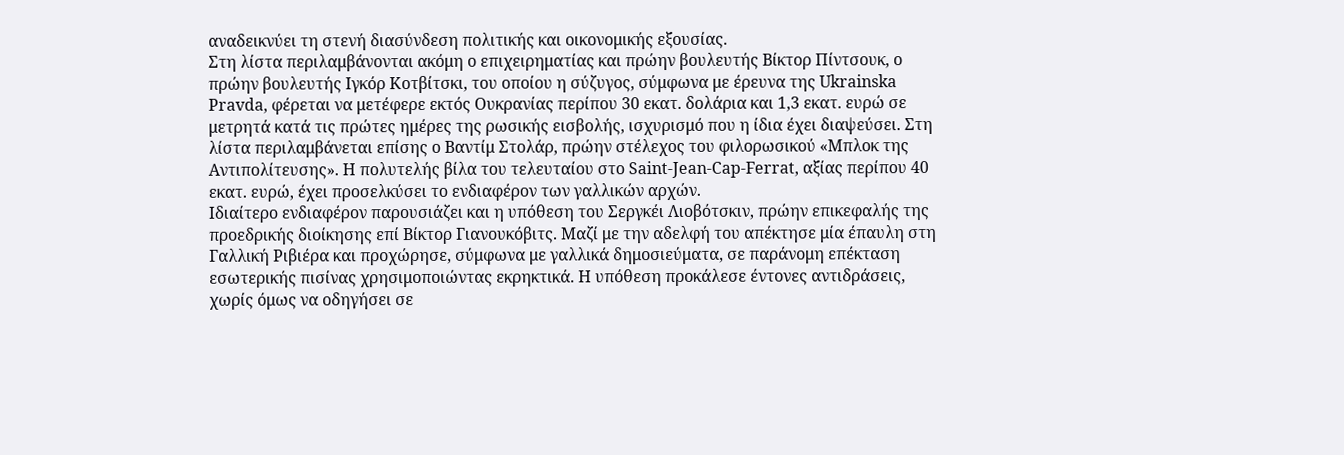αναδεικνύει τη στενή διασύνδεση πολιτικής και οικονομικής εξουσίας.
Στη λίστα περιλαμβάνονται ακόμη ο επιχειρηματίας και πρώην βουλευτής Βίκτορ Πίντσουκ, ο πρώην βουλευτής Ιγκόρ Κοτβίτσκι, του οποίου η σύζυγος, σύμφωνα με έρευνα της Ukrainska Pravda, φέρεται να μετέφερε εκτός Ουκρανίας περίπου 30 εκατ. δολάρια και 1,3 εκατ. ευρώ σε μετρητά κατά τις πρώτες ημέρες της ρωσικής εισβολής, ισχυρισμό που η ίδια έχει διαψεύσει. Στη λίστα περιλαμβάνεται επίσης ο Βαντίμ Στολάρ, πρώην στέλεχος του φιλορωσικού «Μπλοκ της Αντιπολίτευσης». Η πολυτελής βίλα του τελευταίου στο Saint-Jean-Cap-Ferrat, αξίας περίπου 40 εκατ. ευρώ, έχει προσελκύσει το ενδιαφέρον των γαλλικών αρχών.
Ιδιαίτερο ενδιαφέρον παρουσιάζει και η υπόθεση του Σεργκέι Λιοβότσκιν, πρώην επικεφαλής της προεδρικής διοίκησης επί Βίκτορ Γιανουκόβιτς. Μαζί με την αδελφή του απέκτησε μία έπαυλη στη Γαλλική Ριβιέρα και προχώρησε, σύμφωνα με γαλλικά δημοσιεύματα, σε παράνομη επέκταση εσωτερικής πισίνας χρησιμοποιώντας εκρηκτικά. Η υπόθεση προκάλεσε έντονες αντιδράσεις, χωρίς όμως να οδηγήσει σε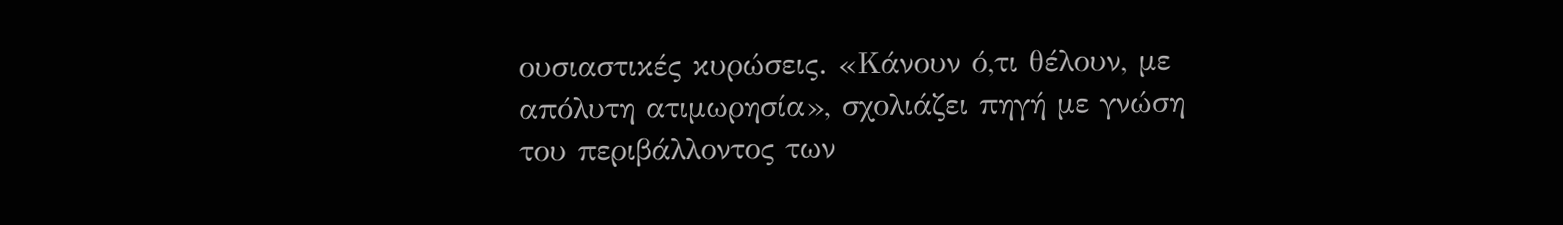ουσιαστικές κυρώσεις. «Κάνουν ό,τι θέλουν, με απόλυτη ατιμωρησία», σχολιάζει πηγή με γνώση του περιβάλλοντος των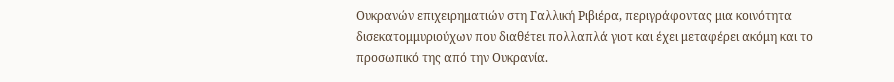Ουκρανών επιχειρηματιών στη Γαλλική Ριβιέρα, περιγράφοντας μια κοινότητα δισεκατομμυριούχων που διαθέτει πολλαπλά γιοτ και έχει μεταφέρει ακόμη και το προσωπικό της από την Ουκρανία.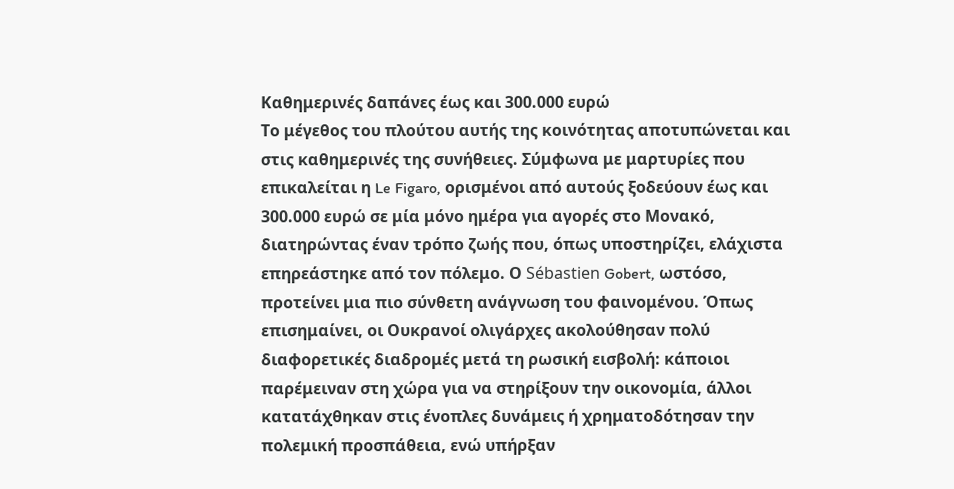Καθημερινές δαπάνες έως και 300.000 ευρώ
Το μέγεθος του πλούτου αυτής της κοινότητας αποτυπώνεται και στις καθημερινές της συνήθειες. Σύμφωνα με μαρτυρίες που επικαλείται η Le Figaro, ορισμένοι από αυτούς ξοδεύουν έως και 300.000 ευρώ σε μία μόνο ημέρα για αγορές στο Μονακό, διατηρώντας έναν τρόπο ζωής που, όπως υποστηρίζει, ελάχιστα επηρεάστηκε από τον πόλεμο. Ο Sébastien Gobert, ωστόσο, προτείνει μια πιο σύνθετη ανάγνωση του φαινομένου. Όπως επισημαίνει, οι Ουκρανοί ολιγάρχες ακολούθησαν πολύ διαφορετικές διαδρομές μετά τη ρωσική εισβολή: κάποιοι παρέμειναν στη χώρα για να στηρίξουν την οικονομία, άλλοι κατατάχθηκαν στις ένοπλες δυνάμεις ή χρηματοδότησαν την πολεμική προσπάθεια, ενώ υπήρξαν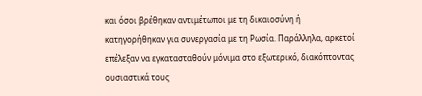και όσοι βρέθηκαν αντιμέτωποι με τη δικαιοσύνη ή κατηγορήθηκαν για συνεργασία με τη Ρωσία. Παράλληλα, αρκετοί επέλεξαν να εγκατασταθούν μόνιμα στο εξωτερικό, διακόπτοντας ουσιαστικά τους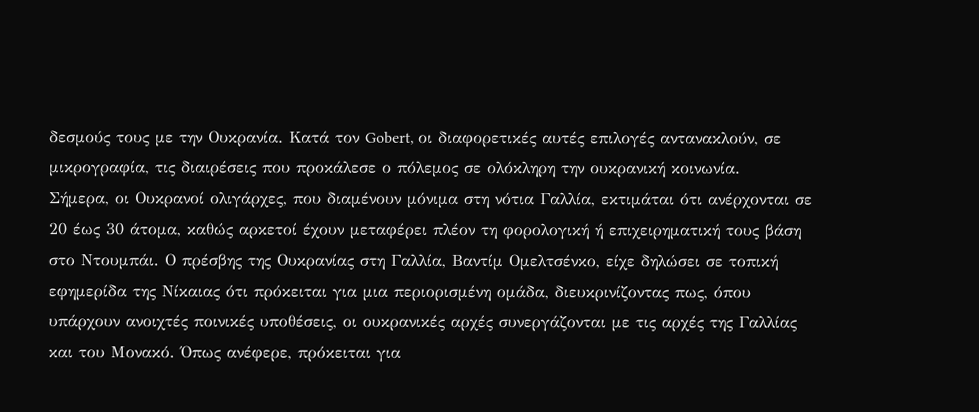δεσμούς τους με την Ουκρανία. Κατά τον Gobert, οι διαφορετικές αυτές επιλογές αντανακλούν, σε μικρογραφία, τις διαιρέσεις που προκάλεσε ο πόλεμος σε ολόκληρη την ουκρανική κοινωνία.
Σήμερα, οι Ουκρανοί ολιγάρχες, που διαμένουν μόνιμα στη νότια Γαλλία, εκτιμάται ότι ανέρχονται σε 20 έως 30 άτομα, καθώς αρκετοί έχουν μεταφέρει πλέον τη φορολογική ή επιχειρηματική τους βάση στο Ντουμπάι. Ο πρέσβης της Ουκρανίας στη Γαλλία, Βαντίμ Ομελτσένκο, είχε δηλώσει σε τοπική εφημερίδα της Νίκαιας ότι πρόκειται για μια περιορισμένη ομάδα, διευκρινίζοντας πως, όπου υπάρχουν ανοιχτές ποινικές υποθέσεις, οι ουκρανικές αρχές συνεργάζονται με τις αρχές της Γαλλίας και του Μονακό. Όπως ανέφερε, πρόκειται για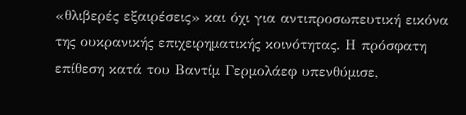«θλιβερές εξαιρέσεις» και όχι για αντιπροσωπευτική εικόνα της ουκρανικής επιχειρηματικής κοινότητας. Η πρόσφατη επίθεση κατά του Βαντίμ Γερμολάεφ υπενθύμισε,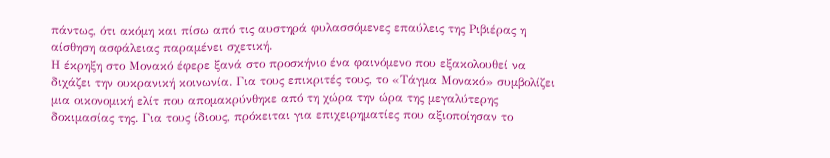πάντως, ότι ακόμη και πίσω από τις αυστηρά φυλασσόμενες επαύλεις της Ριβιέρας η αίσθηση ασφάλειας παραμένει σχετική.
Η έκρηξη στο Μονακό έφερε ξανά στο προσκήνιο ένα φαινόμενο που εξακολουθεί να διχάζει την ουκρανική κοινωνία. Για τους επικριτές τους, το «Τάγμα Μονακό» συμβολίζει μια οικονομική ελίτ που απομακρύνθηκε από τη χώρα την ώρα της μεγαλύτερης δοκιμασίας της. Για τους ίδιους, πρόκειται για επιχειρηματίες που αξιοποίησαν το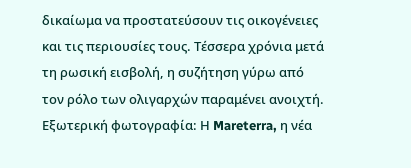δικαίωμα να προστατεύσουν τις οικογένειες και τις περιουσίες τους. Τέσσερα χρόνια μετά τη ρωσική εισβολή, η συζήτηση γύρω από τον ρόλο των ολιγαρχών παραμένει ανοιχτή.
Εξωτερική φωτογραφία: Η Mareterra, η νέα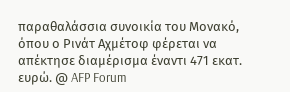παραθαλάσσια συνοικία του Μονακό, όπου ο Ρινάτ Αχμέτοφ φέρεται να απέκτησε διαμέρισμα έναντι 471 εκατ. ευρώ. @ AFP Forum